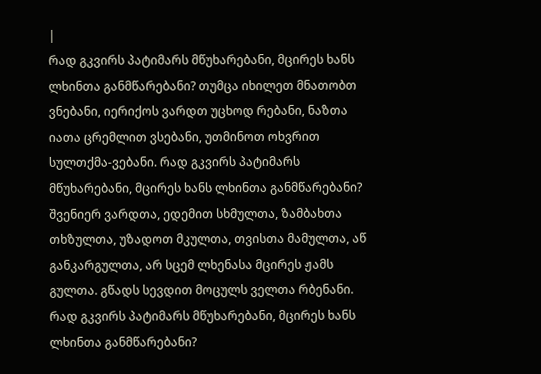|
რად გკვირს პატიმარს მწუხარებანი, მცირეს ხანს ლხინთა განმწარებანი? თუმცა იხილეთ მნათობთ ვნებანი, იერიქოს ვარდთ უცხოდ რებანი, ნაზთა იათა ცრემლით ვსებანი, უთმინოთ ოხვრით სულთქმა-ვებანი. რად გკვირს პატიმარს მწუხარებანი, მცირეს ხანს ლხინთა განმწარებანი?
შვენიერ ვარდთა, ედემით სხმულთა, ზამბახთა თხზულთა, უზადოთ მკულთა, თვისთა მამულთა, აწ განკარგულთა, არ სცემ ლხენასა მცირეს ჟამს გულთა. გწადს სევდით მოცულს ველთა რბენანი. რად გკვირს პატიმარს მწუხარებანი, მცირეს ხანს ლხინთა განმწარებანი?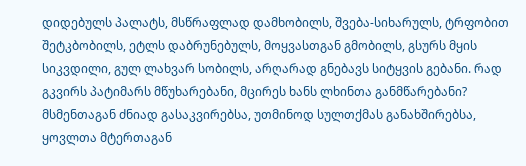დიდებულს პალატს, მსწრაფლად დამხობილს, შვება-სიხარულს, ტრფობით შეტკბობილს, ეტლს დაბრუნებულს, მოყვასთგან გმობილს, გსურს მყის სიკვდილი, გულ ლახვარ სობილს, არღარად გნებავს სიტყვის გებანი. რად გკვირს პატიმარს მწუხარებანი, მცირეს ხანს ლხინთა განმწარებანი?
მსმენთაგან ძნიად გასაკვირებსა, უთმინოდ სულთქმას განახშირებსა, ყოვლთა მტერთაგან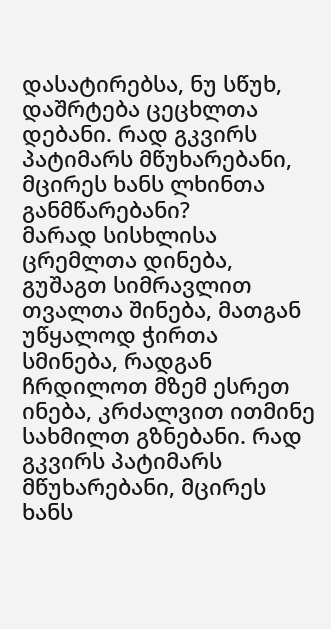დასატირებსა, ნუ სწუხ, დაშრტება ცეცხლთა დებანი. რად გკვირს პატიმარს მწუხარებანი, მცირეს ხანს ლხინთა განმწარებანი?
მარად სისხლისა ცრემლთა დინება, გუშაგთ სიმრავლით თვალთა შინება, მათგან უწყალოდ ჭირთა სმინება, რადგან ჩრდილოთ მზემ ესრეთ ინება, კრძალვით ითმინე სახმილთ გზნებანი. რად გკვირს პატიმარს მწუხარებანი, მცირეს ხანს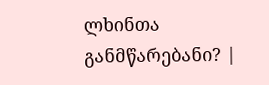ლხინთა განმწარებანი? |